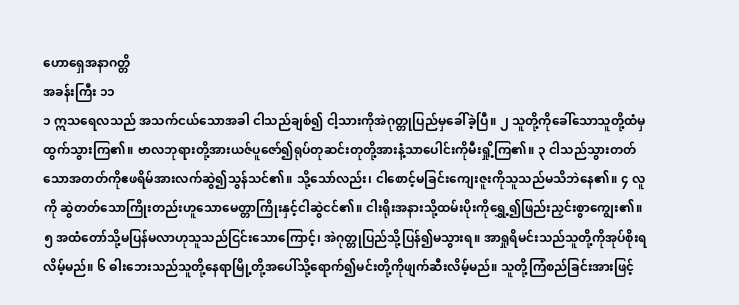ဟောရှေအနာဂတ္တိ
အခန်းကြီး ၁၁
၁ ဣသရေလသည် အသက်ငယ်သောအခါ ငါသည်ချစ်၍ ငါ့သားကိုအဲဂုတ္တုပြည်မှခေါ်ခဲ့ပြီ။ ၂ သူတို့ကိုခေါ်သောသူတို့ထံမှထွက်သွားကြ၏။ ဗာလဘုရားတို့အားယဇ်ပူဇော်၍ရုပ်တုဆင်းတုတို့အားနံ့သာပေါင်းကိုမီးရှို့ကြ၏။ ၃ ငါသည်သွားတတ်သောအတတ်ကိုဧဖရိမ်အားလက်ဆွဲ၍သွန်သင်၏။ သို့သော်လည်း၊ ငါစောင့်မခြင်းကျေးဇူးကိုသူသည်မသိဘဲနေ၏။ ၄ လူကို ဆွဲတတ်သောကြိုးတည်းဟူသောမေတ္တာကြိုးနှင့်ငါဆွဲငင်၏။ ငါးရိုးအနားသို့ထမ်းပိုးကိုရွှေ့၍ဖြည်းညှင်းစွာကျွေး၏။ ၅ အထံတော်သို့မပြန်မလာဟုသူသည်ငြင်းသောကြောင့်၊ အဲဂုတ္တုပြည်သို့ပြန်၍မသွားရ။ အာရှုရိမင်းသည်သူတို့ကိုအုပ်စိုးရလိမ့်မည်။ ၆ ဓါးဘေးသည်သူတို့နေရာမြို့တို့အပေါ်သို့ရောက်၍မင်းတို့ကိုဖျက်ဆီးလိမ့်မည်။ သူတို့ကြံစည်ခြင်းအားဖြင့်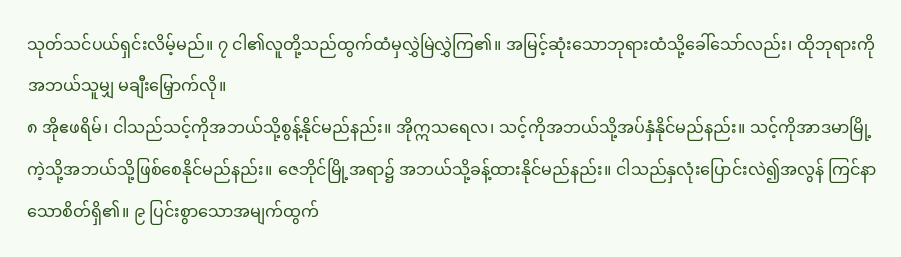သုတ်သင်ပယ်ရှင်းလိမ့်မည်။ ၇ ငါ၏လူတို့သည်ထွက်ထံမှလွှဲမြဲလွှဲကြ၏။ အမြင့်ဆုံးသောဘုရားထံသို့ခေါ်သော်လည်း၊ ထိုဘုရားကိုအဘယ်သူမျှ မချီးမြှောက်လို။
၈ အိုဧဖရိမ်၊ ငါသည်သင့်ကိုအဘယ်သို့စွန့်နိုင်မည်နည်း။ အိုဣသရေလ၊ သင့်ကိုအဘယ်သို့အပ်နှံနိုင်မည်နည်း။ သင့်ကိုအာဒမာမြို့ကဲ့သို့အဘယ်သို့ဖြစ်စေနိုင်မည်နည်း။ ဇေဘိုင်မြို့အရာ၌ အဘယ်သို့ခန့်ထားနိုင်မည်နည်း။ ငါသည်နှလုံးပြောင်းလဲ၍အလွန် ကြင်နာသောစိတ်ရှိ၏။ ၉ ပြင်းစွာသောအမျက်ထွက်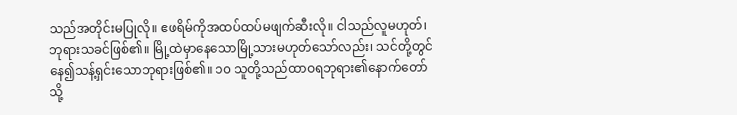သည်အတိုင်းမပြုလို။ ဧဖရိမ်ကိုအထပ်ထပ်မဖျက်ဆီးလို။ ငါသည်လူမဟုတ်၊ ဘုရားသခင်ဖြစ်၏။ မြို့ထဲမှာနေသောမြို့သားမဟုတ်သော်လည်း၊ သင်တို့တွင်နေ၍သန့်ရှင်းသောဘုရားဖြစ်၏။ ၁၀ သူတို့သည်ထာဝရဘုရား၏နောက်တော်သို့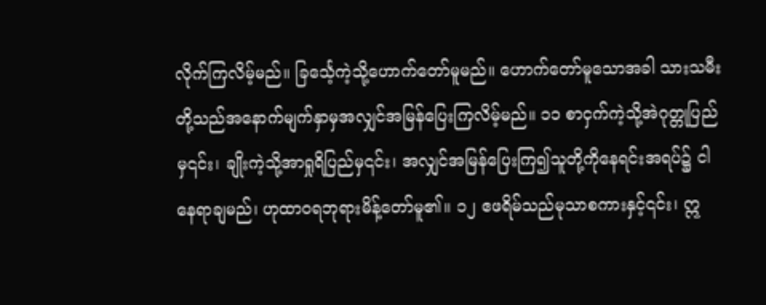လိုက်ကြလိမ့်မည်။ ခြင်္သေ့ကဲ့သို့ဟောက်တော်မူမည်။ ဟောက်တော်မူသောအခါ သားသမီးတို့သည်အနောက်မျက်နှာမှအလျှင်အမြန်ပြေးကြလိမ့်မည်။ ၁၁ စာငှက်ကဲ့သို့အဲဂုတ္တုပြည်မှ၎င်း၊ ချိုးကဲ့သို့အာရှုရိပြည်မှ၎င်း၊ အလျှင်အမြန်ပြေးကြ၍သူတို့ကိုနေရင်းအရပ်၌ ငါနေရာချမည်၊ ဟုထာဝရဘုရားမိန့်တော်မူ၏။ ၁၂ ဧဖရိမ်သည်မုသာစကားနှင့်၎င်း၊ ဣ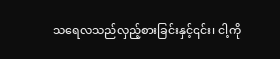သရေလသည်လှည့်စားခြင်းနှင့်၎င်း၊ ငါ့ကို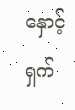နှောင့်ရှက်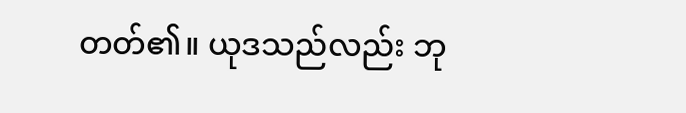တတ်၏။ ယုဒသည်လည်း ဘု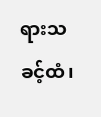ရားသခင့်ထံ၊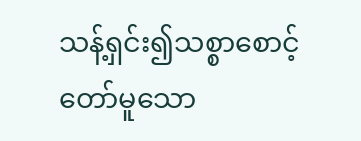သန့်ရှင်း၍သစ္စာစောင့်တော်မူသော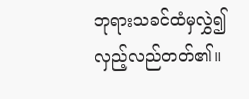ဘုရားသခင်ထံမှလွှဲ၍လှည့်လည်တတ်၏။